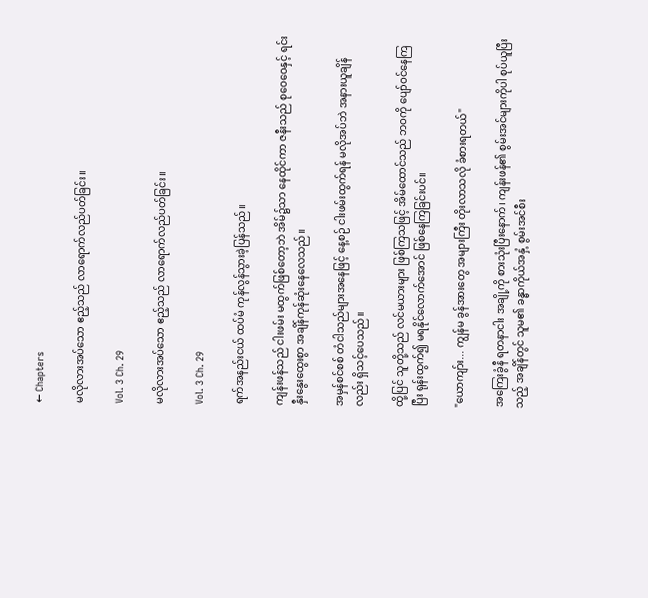← Chapters

မလိုလားအပ်သော ဧည့်သည် လာရောက်လည်ပတ်ခြင်း။

Vol. 3 Ch. 29

မလိုလားအပ်သော ဧည့်သည် လာရောက်လည်ပတ်ခြင်း။

Vol. 3 Ch. 29

ရက်အနည်းငယ် ထပ်မံ ကုန်လွန်သွားခဲ့ပြန်သည်။

ကျန်းဖန်သည် ငါးဖမ်း မထွက်ဖြစ်တော့ဘဲ အိမ်၌သာ နေထိုင်ကာ ဇနီးသည် စုဝေဝေနှင့် ရင်းနှီးနွေးထွေးစွာ အချိန်ကုန်ဆုံးနေလေသည်။

အမှန်စင်စစ် တံငါသည်များအနေဖြင့် နေ့စဉ် ငါးဖမ်းထွက်ရန် မလိုအပ်ဘဲ အနားယူချိန်လည်း ရှိသင့်ပေသည်။

ထို့ပြင် သူတို့သည် လင်မယားများ ဖြစ်ကြသဖြင့် အိမ်ထောင်သည် ဘဝကို ပျော်ဝင်နေကြပြီး ရုန်းထွက်၍ မရနိုင်လောက်အောင် ဖြစ်နေကြခြင်းပင်။

"ယောကျာ်း... ကျွန်မ ခွန်အားတွေ အများကြီး တိုးလာသလို ခံစားရတယ်"

အကြေးခွံနီ ရတနာငါး အချို့ကို စားသုံးပြီးနောက်၊ ကျန်းဖန်၏ စွမ်းအင်များကိုပါ စုပ်ယူပြီးသည့် အချိန်တွင် သူမ၏ ခန္ဓာကိုယ်အနှံ့ စွမ်းအင်စီး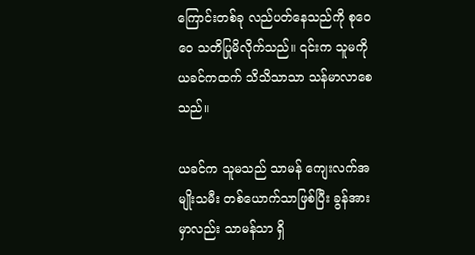ကြောင်းတစ်ခု လည်ပတ်နေသည်ကို စုဝေဝေ သတိပြုမိလိုက်သည်။ ၎င်းက သူမကို ယခင်ကထက် သိသိသာသာ သန်မာလာစေသည်။

ယခင်က သူမသည် သာမန် ကျေးလက်အမျိုးသမီး တစ်ယောက်သာဖြစ်ပြီး ခွန်အားမှာလည်း သာမန်သာ ရှိ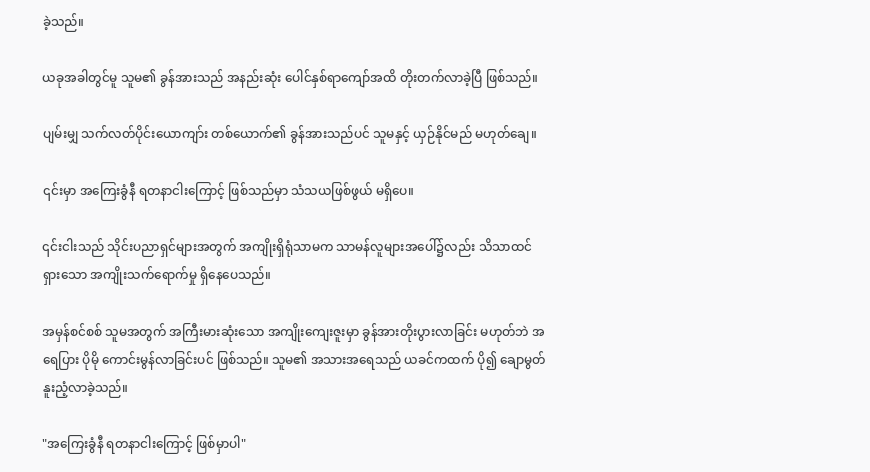ခဲ့သည်။

ယခုအခါတွင်မူ သူမ၏ ခွန်အားသည် အနည်းဆုံး ပေါင်နှစ်ရာကျော်အထိ တိုးတက်လာခဲ့ပြီ ဖြစ်သည်။

ပျမ်းမျှ သက်လတ်ပိုင်းယောကျာ်း တစ်ယောက်၏ ခွန်အားသည်ပင် သူမနှင့် ယှဉ်နိုင်မည် မဟုတ်ချေ။

၎င်းမှာ အကြေးခွံနီ ရတနာငါးကြောင့် ဖြစ်သည်မှာ သံသယဖြစ်ဖွယ် မရှိပေ။

၎င်းငါးသည် သိုင်းပညာရှင်များအတွက် အကျိုးရှိရုံသာမက သာမန်လူများအပေါ်၌လည်း သိသာထင်ရှားသော အကျိုးသက်ရောက်မှု ရှိနေပေသည်။

အမှန်စင်စစ် သူမအတွက် အကြီးမားဆုံးသော အကျိုးကျေးဇူးမှာ ခွန်အားတိုးပွားလာခြင်း မဟုတ်ဘဲ အရေပြား ပိုမို ကောင်းမွန်လာခြင်းပင် ဖြစ်သည်။ သူမ၏ အသားအရေသည် ယခင်ကထက် ပို၍ ချောမွတ်နူးညံ့လာခဲ့သည်။

"အကြေးခွံနီ ရတနာငါးကြောင့် ဖြစ်မှာပါ"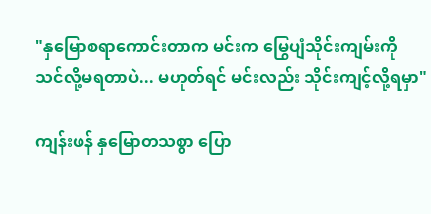"နှမြောစရာကောင်းတာက မင်းက မြွေပျံသိုင်းကျမ်းကို သင်လို့မရတာပဲ... မဟုတ်ရင် မင်းလည်း သိုင်းကျင့်လို့ရမှာ"

ကျန်းဖန် နှမြောတသစွာ ပြော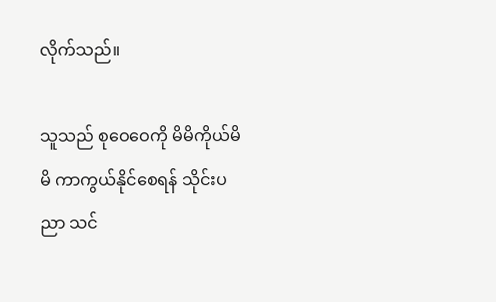လိုက်သည်။

သူသည် စုဝေဝေကို မိမိကိုယ်မိမိ ကာကွယ်နိုင်စေရန် သိုင်းပညာ သင်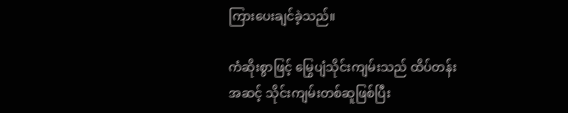ကြားပေးချင်ခဲ့သည်။

ကံဆိုးစွာဖြင့် မြွေပျံသိုင်းကျမ်းသည် ထိပ်တန်းအဆင့် သိုင်းကျမ်းတစ်ဆူဖြစ်ပြီး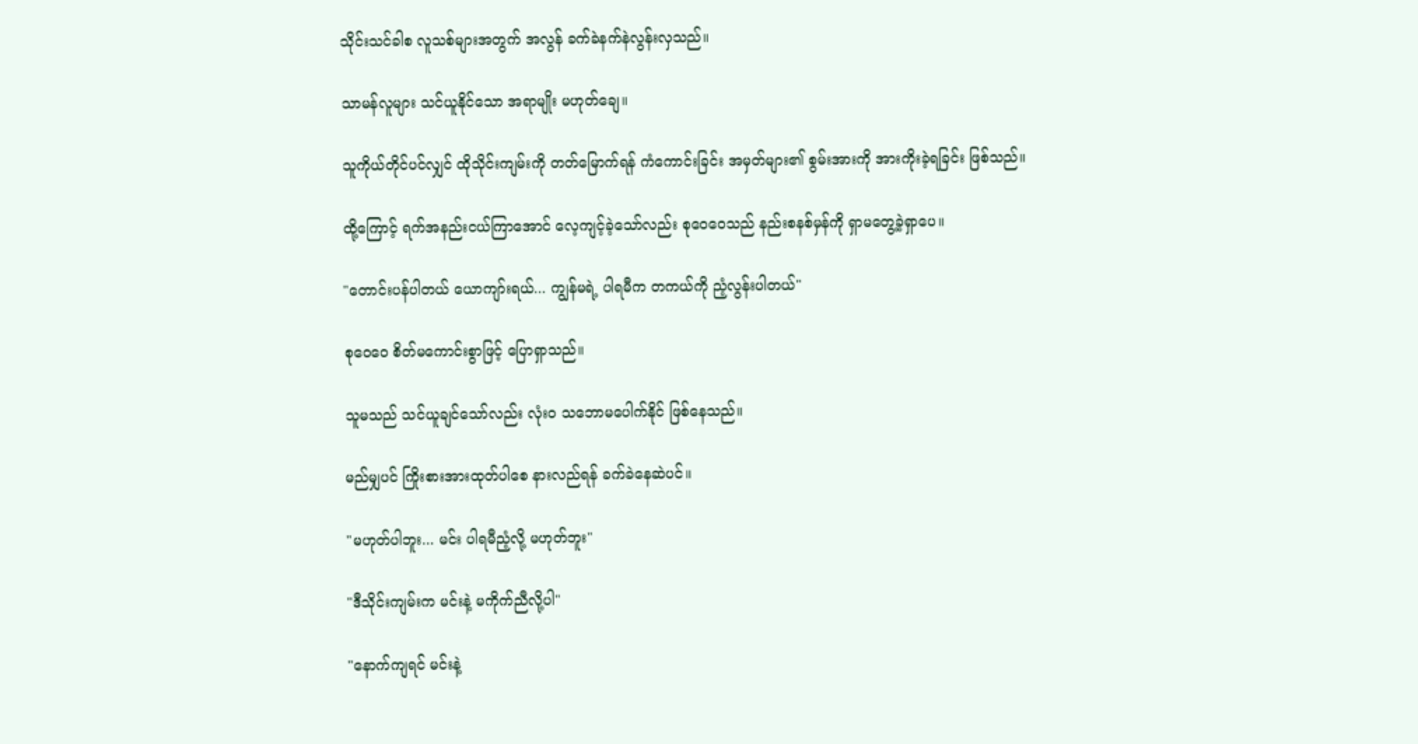သိုင်းသင်ခါစ လူသစ်များအတွက် အလွန် ခက်ခဲနက်နဲလွန်းလှသည်။

သာမန်လူများ သင်ယူနိုင်သော အရာမျိုး မဟုတ်ချေ။

သူကိုယ်တိုင်ပင်လျှင် ထိုသိုင်းကျမ်းကို တတ်မြောက်ရန် ကံကောင်းခြင်း အမှတ်များ၏ စွမ်းအားကို အားကိုးခဲ့ရခြင်း ဖြစ်သည်။

ထို့ကြောင့် ရက်အနည်းငယ်ကြာအောင် လေ့ကျင့်ခဲ့သော်လည်း စုဝေဝေသည် နည်းစနစ်မှန်ကို ရှာမတွေ့ခဲ့ရှာပေ။

"တောင်းပန်ပါတယ် ယောကျာ်းရယ်... ကျွန်မရဲ့ ပါရမီက တကယ်ကို ညံ့လွန်းပါတယ်"

စုဝေဝေ စိတ်မကောင်းစွာဖြင့် ပြောရှာသည်။

သူမသည် သင်ယူချင်သော်လည်း လုံးဝ သဘောမပေါက်နိုင် ဖြစ်နေသည်။

မည်မျှပင် ကြိုးစားအားထုတ်ပါစေ နားလည်ရန် ခက်ခဲနေဆဲပင်။

"မဟုတ်ပါဘူး... မင်း ပါရမီညံ့လို့ မဟုတ်ဘူး"

"ဒီသိုင်းကျမ်းက မင်းနဲ့ မကိုက်ညီလို့ပါ"

"နောက်ကျရင် မင်းနဲ့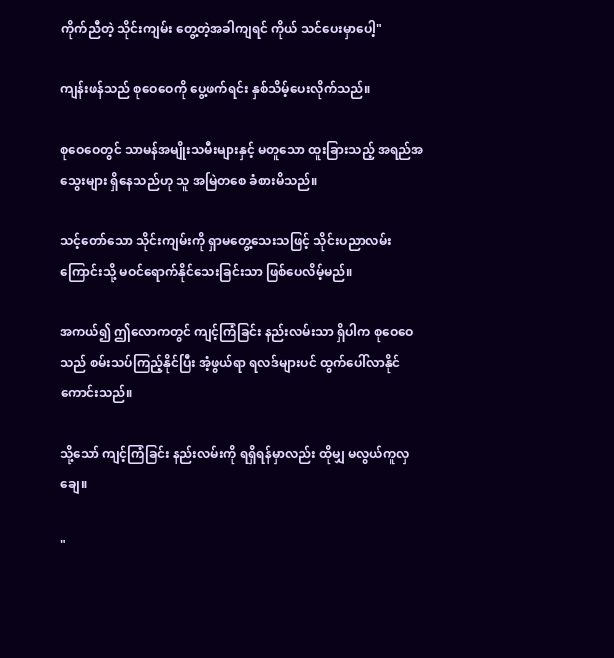ကိုက်ညီတဲ့ သိုင်းကျမ်း တွေ့တဲ့အခါကျရင် ကိုယ် သင်ပေးမှာပေါ့"

ကျန်းဖန်သည် စုဝေဝေကို ပွေ့ဖက်ရင်း နှစ်သိမ့်ပေးလိုက်သည်။

စုဝေဝေတွင် သာမန်အမျိုးသမီးများနှင့် မတူသော ထူးခြားသည့် အရည်အသွေးများ ရှိနေသည်ဟု သူ အမြဲတစေ ခံစားမိသည်။

သင့်တော်သော သိုင်းကျမ်းကို ရှာမတွေ့သေးသဖြင့် သိုင်းပညာလမ်းကြောင်းသို့ မဝင်ရောက်နိုင်သေးခြင်းသာ ဖြစ်ပေလိမ့်မည်။

အကယ်၍ ဤလောကတွင် ကျင့်ကြံခြင်း နည်းလမ်းသာ ရှိပါက စုဝေဝေသည် စမ်းသပ်ကြည့်နိုင်ပြီး အံ့ဖွယ်ရာ ရလဒ်များပင် ထွက်ပေါ်လာနိုင်ကောင်းသည်။

သို့သော် ကျင့်ကြံခြင်း နည်းလမ်းကို ရရှိရန်မှာလည်း ထိုမျှ မလွယ်ကူလှချေ။

"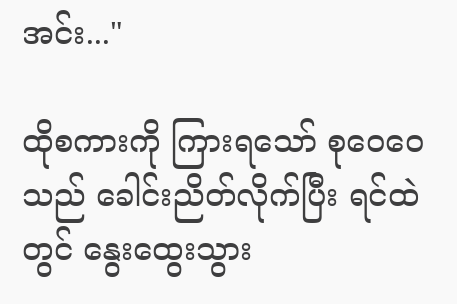အင်း..."

ထိုစကားကို ကြားရသော် စုဝေဝေသည် ခေါင်းညိတ်လိုက်ပြီး ရင်ထဲတွင် နွေးထွေးသွား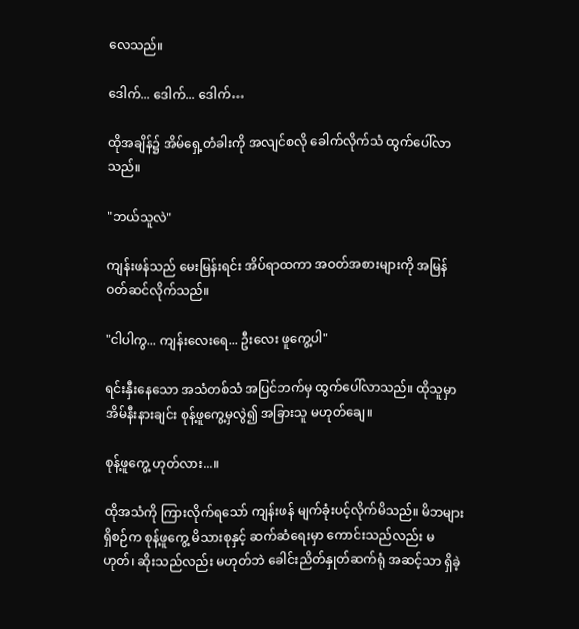လေသည်။

ဒေါက်... ဒေါက်... ဒေါက်…

ထိုအချိန်၌ အိမ်ရှေ့တံခါးကို အလျင်စလို ခေါက်လိုက်သံ ထွက်ပေါ်လာသည်။

"ဘယ်သူလဲ"

ကျန်းဖန်သည် မေးမြန်းရင်း အိပ်ရာထကာ အဝတ်အစားများကို အမြန်ဝတ်ဆင်လိုက်သည်။

"ငါပါကွ... ကျန်းလေးရေ... ဦးလေး ဖူကွေ့ပါ"

ရင်းနှီးနေသော အသံတစ်သံ အပြင်ဘက်မှ ထွက်ပေါ်လာသည်။ ထိုသူမှာ အိမ်နီးနားချင်း စုန့်ဖူကွေ့မှလွဲ၍ အခြားသူ မဟုတ်ချေ။

စုန့်ဖူကွေ့ ဟုတ်လား...။

ထိုအသံကို ကြားလိုက်ရသော် ကျန်းဖန် မျက်ခုံးပင့်လိုက်မိသည်။ မိဘများ ရှိစဉ်က စုန့်ဖူကွေ့ မိသားစုနှင့် ဆက်ဆံရေးမှာ ကောင်းသည်လည်း မဟုတ်၊ ဆိုးသည်လည်း မဟုတ်ဘဲ ခေါင်းညိတ်နှုတ်ဆက်ရုံ အဆင့်သာ ရှိခဲ့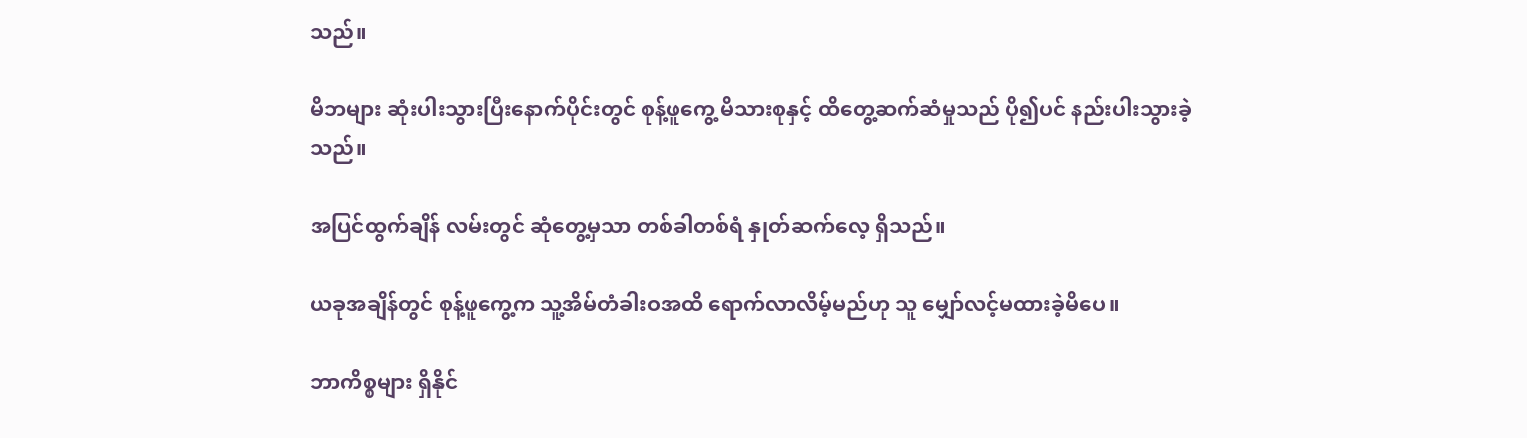သည်။

မိဘများ ဆုံးပါးသွားပြီးနောက်ပိုင်းတွင် စုန့်ဖူကွေ့ မိသားစုနှင့် ထိတွေ့ဆက်ဆံမှုသည် ပို၍ပင် နည်းပါးသွားခဲ့သည်။

အပြင်ထွက်ချိန် လမ်းတွင် ဆုံတွေ့မှသာ တစ်ခါတစ်ရံ နှုတ်ဆက်လေ့ ရှိသည်။

ယခုအချိန်တွင် စုန့်ဖူကွေ့က သူ့အိမ်တံခါးဝအထိ ရောက်လာလိမ့်မည်ဟု သူ မျှော်လင့်မထားခဲ့မိပေ။

ဘာကိစ္စများ ရှိနိုင်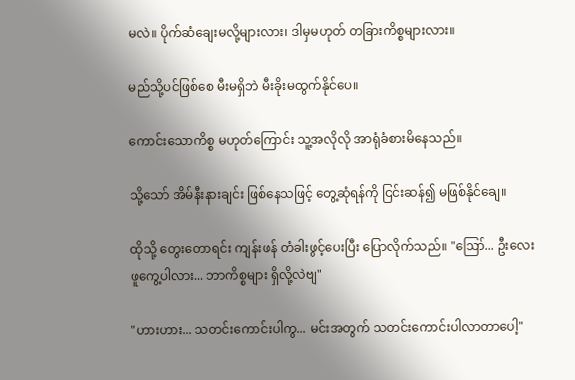မလဲ။ ပိုက်ဆံချေးမလို့များလား၊ ဒါမှမဟုတ် တခြားကိစ္စများလား။

မည်သို့ပင်ဖြစ်စေ မီးမရှိဘဲ မီးခိုးမထွက်နိုင်ပေ။

ကောင်းသောကိစ္စ မဟုတ်ကြောင်း သူ့အလိုလို အာရုံခံစားမိနေသည်။

သို့သော် အိမ်နီးနားချင်း ဖြစ်နေသဖြင့် တွေ့ဆုံရန်ကို ငြင်းဆန်၍ မဖြစ်နိုင်ချေ။

ထိုသို့ တွေးတောရင်း ကျန်းဖန် တံခါးဖွင့်ပေးပြီး ပြောလိုက်သည်။ "ဪ... ဦးလေး ဖူကွေ့ပါလား... ဘာကိစ္စများ ရှိလို့လဲဗျ"

"ဟားဟား... သတင်းကောင်းပါကွ... မင်းအတွက် သတင်းကောင်းပါလာတာပေါ့"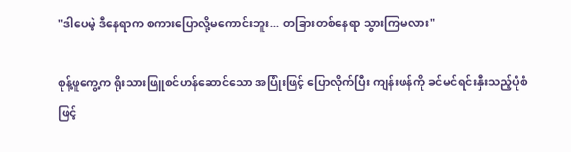"ဒါပေမဲ့ ဒီနေရာက စကားပြောလို့မကောင်းဘူး... တခြားတစ်နေရာ သွားကြမလား"

စုန့်ဖူကွေ့က ရိုးသားဖြူစင်ဟန်ဆောင်သော အပြုံးဖြင့် ပြောလိုက်ပြီး ကျန်းဖန်ကို ခင်မင်ရင်းနှီးသည့်ပုံစံဖြင့်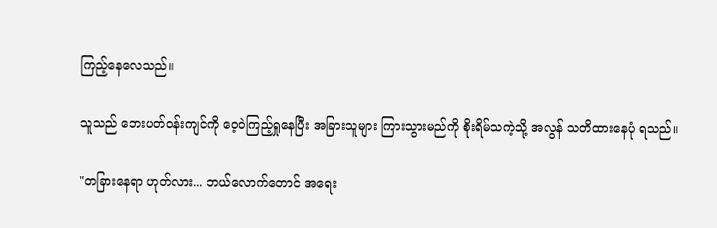ကြည့်နေလေသည်။

သူသည် ဘေးပတ်ဝန်းကျင်ကို ဝေ့ဝဲကြည့်ရှုနေပြီး အခြားသူများ ကြားသွားမည်ကို စိုးရိမ်သကဲ့သို့ အလွန် သတိထားနေပုံ ရသည်။

"တခြားနေရာ ဟုတ်လား... ဘယ်လောက်တောင် အရေး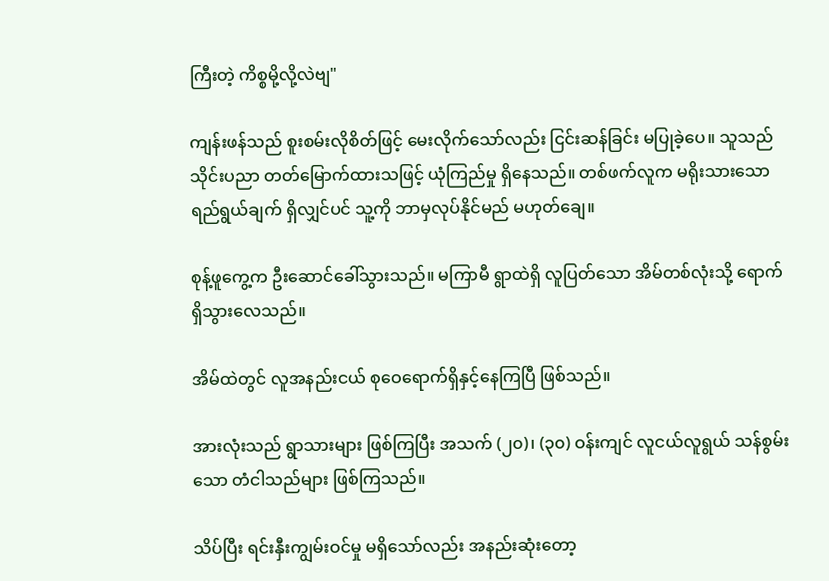ကြီးတဲ့ ကိစ္စမို့လို့လဲဗျ"

ကျန်းဖန်သည် စူးစမ်းလိုစိတ်ဖြင့် မေးလိုက်သော်လည်း ငြင်းဆန်ခြင်း မပြုခဲ့ပေ။ သူသည် သိုင်းပညာ တတ်မြောက်ထားသဖြင့် ယုံကြည်မှု ရှိနေသည်။ တစ်ဖက်လူက မရိုးသားသော ရည်ရွယ်ချက် ရှိလျှင်ပင် သူ့ကို ဘာမှလုပ်နိုင်မည် မဟုတ်ချေ။

စုန့်ဖူကွေ့က ဦးဆောင်ခေါ်သွားသည်။ မကြာမီ ရွာထဲရှိ လူပြတ်သော အိမ်တစ်လုံးသို့ ရောက်ရှိသွားလေသည်။

အိမ်ထဲတွင် လူအနည်းငယ် စုဝေရောက်ရှိနှင့်နေကြပြီ ဖြစ်သည်။

အားလုံးသည် ရွာသားများ ဖြစ်ကြပြီး အသက် (၂၀)၊ (၃၀) ဝန်းကျင် လူငယ်လူရွယ် သန်စွမ်းသော တံငါသည်များ ဖြစ်ကြသည်။

သိပ်ပြီး ရင်းနှီးကျွမ်းဝင်မှု မရှိသော်လည်း အနည်းဆုံးတော့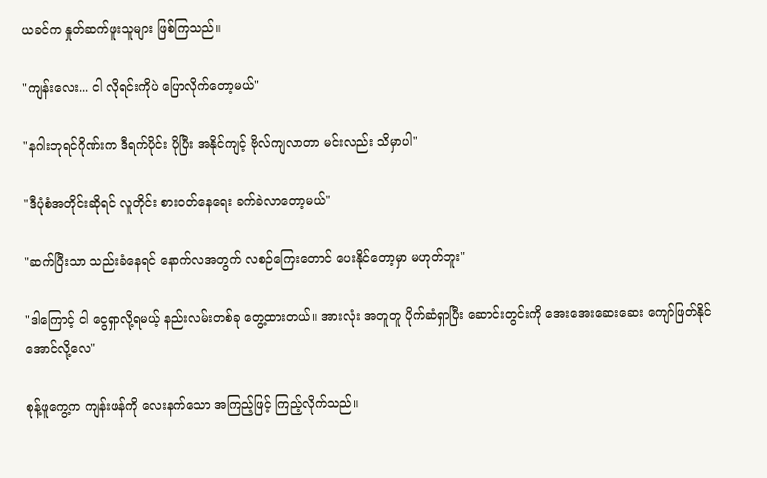ယခင်က နှုတ်ဆက်ဖူးသူများ ဖြစ်ကြသည်။

"ကျန်းလေး... ငါ လိုရင်းကိုပဲ ပြောလိုက်တော့မယ်"

"နဂါးဘုရင်ဂိုဏ်းက ဒီရက်ပိုင်း ပိုပြီး အနိုင်ကျင့် ဗိုလ်ကျလာတာ မင်းလည်း သိမှာပါ"

"ဒီပုံစံအတိုင်းဆိုရင် လူတိုင်း စားဝတ်နေရေး ခက်ခဲလာတော့မယ်"

"ဆက်ပြီးသာ သည်းခံနေရင် နောက်လအတွက် လစဉ်ကြေးတောင် ပေးနိုင်တော့မှာ မဟုတ်ဘူး"

"ဒါကြောင့် ငါ ငွေရှာလို့ရမယ့် နည်းလမ်းတစ်ခု တွေ့ထားတယ်။ အားလုံး အတူတူ ပိုက်ဆံရှာပြီး ဆောင်းတွင်းကို အေးအေးဆေးဆေး ကျော်ဖြတ်နိုင်အောင်လို့လေ"

စုန့်ဖူကွေ့က ကျန်းဖန်ကို လေးနက်သော အကြည့်ဖြင့် ကြည့်လိုက်သည်။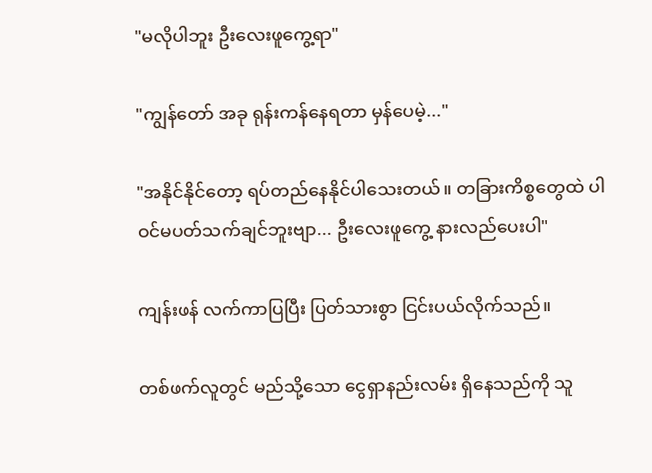"မလိုပါဘူး ဦးလေးဖူကွေ့ရာ"

"ကျွန်တော် အခု ရုန်းကန်နေရတာ မှန်ပေမဲ့..."

"အနိုင်နိုင်တော့ ရပ်တည်နေနိုင်ပါသေးတယ်။ တခြားကိစ္စတွေထဲ ပါဝင်မပတ်သက်ချင်ဘူးဗျာ... ဦးလေးဖူကွေ့ နားလည်ပေးပါ"

ကျန်းဖန် လက်ကာပြပြီး ပြတ်သားစွာ ငြင်းပယ်လိုက်သည်။

တစ်ဖက်လူတွင် မည်သို့သော ငွေရှာနည်းလမ်း ရှိနေသည်ကို သူ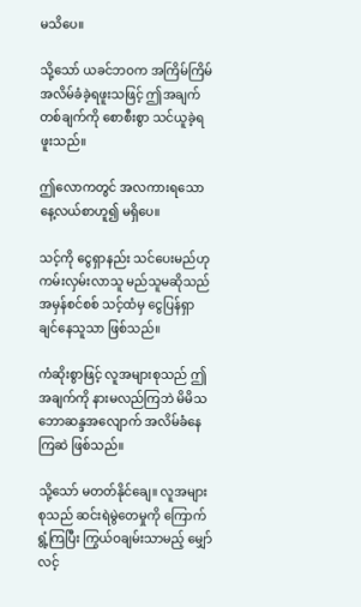မသိပေ။

သို့သော် ယခင်ဘဝက အကြိမ်ကြိမ် အလိမ်ခံခဲ့ရဖူးသဖြင့် ဤအချက်တစ်ချက်ကို စောစီးစွာ သင်ယူခဲ့ရဖူးသည်။

ဤလောကတွင် အလကားရသော နေ့လယ်စာဟူ၍ မရှိပေ။

သင့်ကို ငွေရှာနည်း သင်ပေးမည်ဟု ကမ်းလှမ်းလာသူ မည်သူမဆိုသည် အမှန်စင်စစ် သင့်ထံမှ ငွေပြန်ရှာချင်နေသူသာ ဖြစ်သည်။

ကံဆိုးစွာဖြင့် လူအများစုသည် ဤအချက်ကို နားမလည်ကြဘဲ မိမိသဘောဆန္ဒအလျောက် အလိမ်ခံနေကြဆဲ ဖြစ်သည်။

သို့သော် မတတ်နိုင်ချေ။ လူအများစုသည် ဆင်းရဲမွဲတေမှုကို ကြောက်ရွံ့ကြပြီး ကြွယ်ဝချမ်းသာမည့် မျှော်လင့်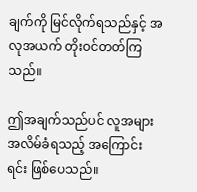ချက်ကို မြင်လိုက်ရသည်နှင့် အလုအယက် တိုးဝင်တတ်ကြသည်။

ဤအချက်သည်ပင် လူအများ အလိမ်ခံရသည့် အကြောင်းရင်း ဖြစ်ပေသည်။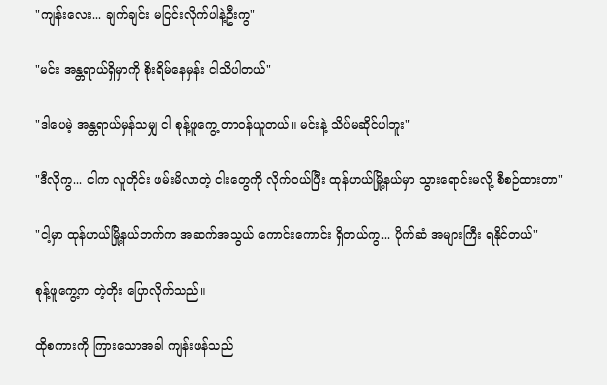"ကျန်းလေး... ချက်ချင်း မငြင်းလိုက်ပါနဲ့ဦးကွ"

"မင်း အန္တရာယ်ရှိမှာကို စိုးရိမ်နေမှန်း ငါသိပါတယ်"

"ဒါပေမဲ့ အန္တရာယ်မှန်သမျှ ငါ စုန့်ဖူကွေ့ တာဝန်ယူတယ်။ မင်းနဲ့ သိပ်မဆိုင်ပါဘူး"

"ဒီလိုကွ... ငါက လူတိုင်း ဖမ်းမိလာတဲ့ ငါးတွေကို လိုက်ဝယ်ပြီး ထုန်ဟယ်မြို့နယ်မှာ သွားရောင်းမလို့ စီစဉ်ထားတာ"

"ငါ့မှာ ထုန်ဟယ်မြို့နယ်ဘက်က အဆက်အသွယ် ကောင်းကောင်း ရှိတယ်ကွ... ပိုက်ဆံ အများကြီး ရနိုင်တယ်"

စုန့်ဖူကွေ့က တဲ့တိုး ပြောလိုက်သည်။

ထိုစကားကို ကြားသောအခါ ကျန်းဖန်သည်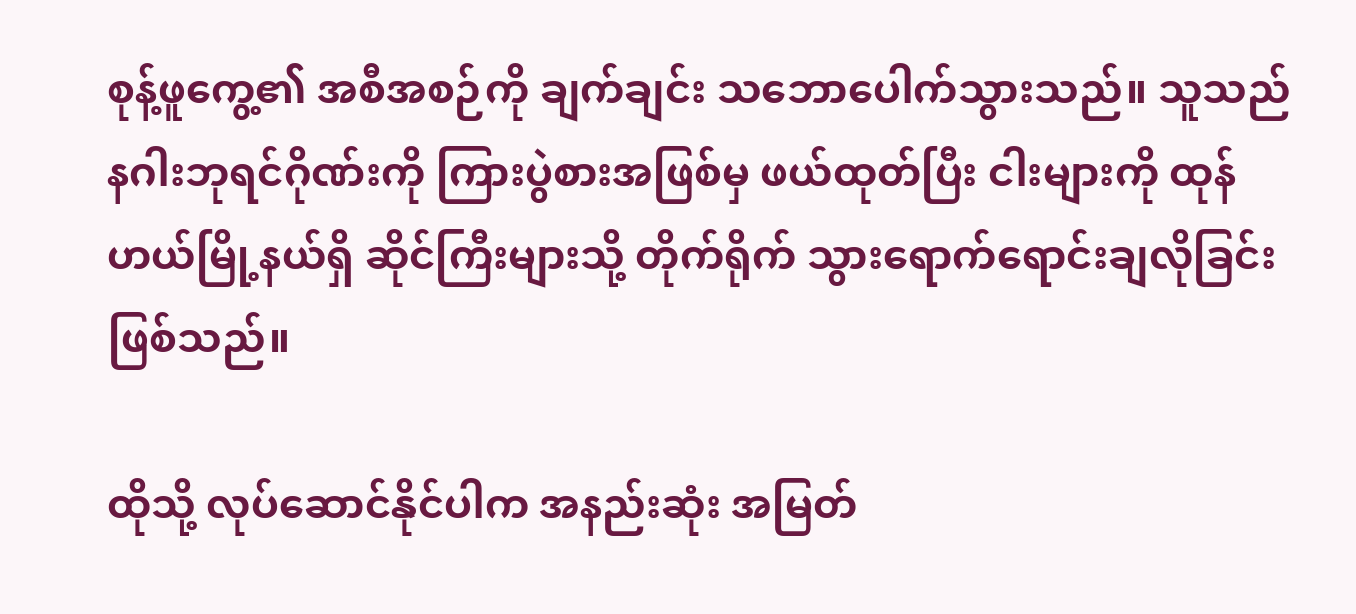စုန့်ဖူကွေ့၏ အစီအစဉ်ကို ချက်ချင်း သဘောပေါက်သွားသည်။ သူသည် နဂါးဘုရင်ဂိုဏ်းကို ကြားပွဲစားအဖြစ်မှ ဖယ်ထုတ်ပြီး ငါးများကို ထုန်ဟယ်မြို့နယ်ရှိ ဆိုင်ကြီးများသို့ တိုက်ရိုက် သွားရောက်ရောင်းချလိုခြင်း ဖြစ်သည်။

ထိုသို့ လုပ်ဆောင်နိုင်ပါက အနည်းဆုံး အမြတ်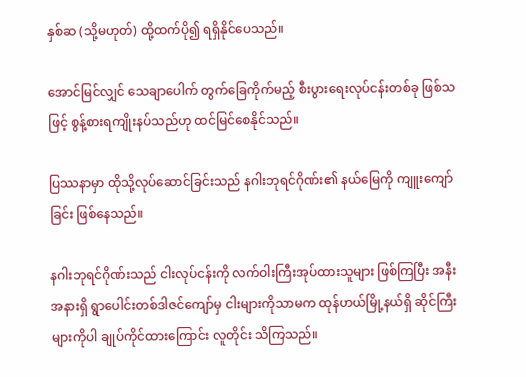နှစ်ဆ (သို့မဟုတ်) ထို့ထက်ပို၍ ရရှိနိုင်ပေသည်။

အောင်မြင်လျှင် သေချာပေါက် တွက်ခြေကိုက်မည့် စီးပွားရေးလုပ်ငန်းတစ်ခု ဖြစ်သဖြင့် စွန့်စားရကျိုးနပ်သည်ဟု ထင်မြင်စေနိုင်သည်။

ပြဿနာမှာ ထိုသို့လုပ်ဆောင်ခြင်းသည် နဂါးဘုရင်ဂိုဏ်း၏ နယ်မြေကို ကျူးကျော်ခြင်း ဖြစ်နေသည်။

နဂါးဘုရင်ဂိုဏ်းသည် ငါးလုပ်ငန်းကို လက်ဝါးကြီးအုပ်ထားသူများ ဖြစ်ကြပြီး အနီးအနားရှိ ရွာပေါင်းတစ်ဒါဇင်ကျော်မှ ငါးများကိုသာမက ထုန်ဟယ်မြို့နယ်ရှိ ဆိုင်ကြီးများကိုပါ ချုပ်ကိုင်ထားကြောင်း လူတိုင်း သိကြသည်။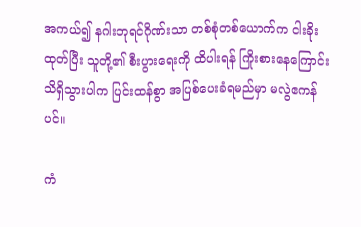အကယ်၍ နဂါးဘုရင်ဂိုဏ်းသာ တစ်စုံတစ်ယောက်က ငါးခိုးထုတ်ပြီး သူတို့၏ စီးပွားရေးကို ထိပါးရန် ကြိုးစားနေကြောင်း သိရှိသွားပါက ပြင်းထန်စွာ အပြစ်ပေးခံရမည်မှာ မလွဲဧကန်ပင်။

ကံ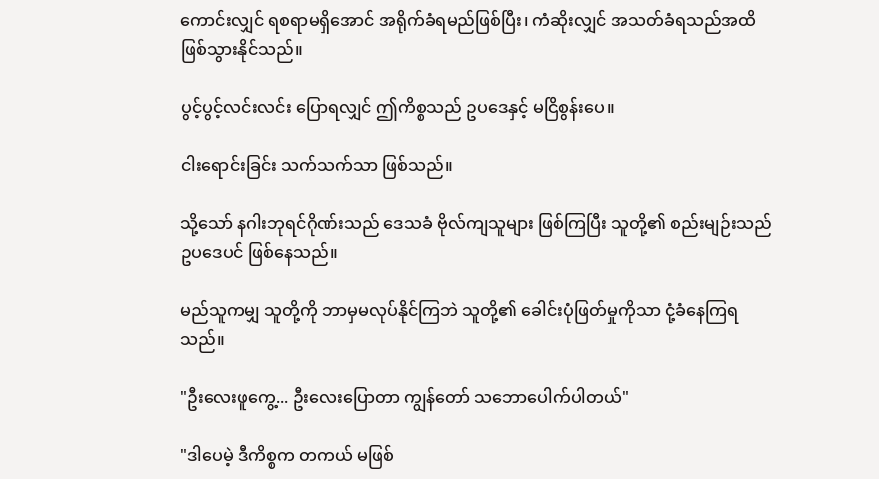ကောင်းလျှင် ရစရာမရှိအောင် အရိုက်ခံရမည်ဖြစ်ပြီး၊ ကံဆိုးလျှင် အသတ်ခံရသည်အထိ ဖြစ်သွားနိုင်သည်။

ပွင့်ပွင့်လင်းလင်း ပြောရလျှင် ဤကိစ္စသည် ဥပဒေနှင့် မငြိစွန်းပေ။

ငါးရောင်းခြင်း သက်သက်သာ ဖြစ်သည်။

သို့သော် နဂါးဘုရင်ဂိုဏ်းသည် ဒေသခံ ဗိုလ်ကျသူများ ဖြစ်ကြပြီး သူတို့၏ စည်းမျဉ်းသည် ဥပဒေပင် ဖြစ်နေသည်။

မည်သူကမျှ သူတို့ကို ဘာမှမလုပ်နိုင်ကြဘဲ သူတို့၏ ခေါင်းပုံဖြတ်မှုကိုသာ ငုံ့ခံနေကြရသည်။

"ဦးလေးဖူကွေ့... ဦးလေးပြောတာ ကျွန်တော် သဘောပေါက်ပါတယ်"

"ဒါပေမဲ့ ဒီကိစ္စက တကယ် မဖြစ်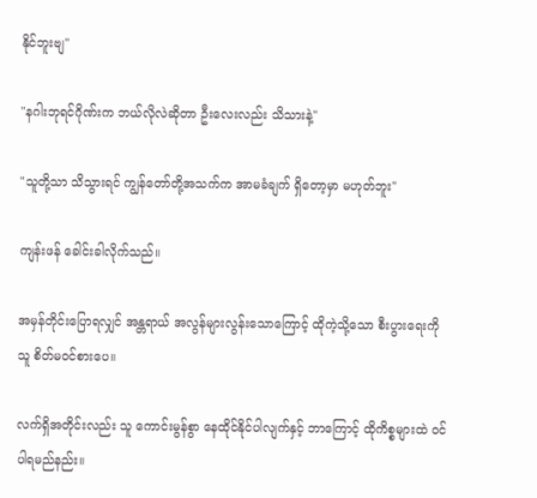နိုင်ဘူးဗျ"

"နဂါးဘုရင်ဂိုဏ်းက ဘယ်လိုလဲဆိုတာ ဦးလေးလည်း သိသားနဲ့"

"သူတို့သာ သိသွားရင် ကျွန်တော်တို့အသက်က အာမခံချက် ရှိတော့မှာ မဟုတ်ဘူး"

ကျန်းဖန် ခေါင်းခါလိုက်သည်။

အမှန်တိုင်းပြောရလျှင် အန္တရာယ် အလွန်များလွန်းသောကြောင့် ထိုကဲ့သို့သော စီးပွားရေးကို သူ စိတ်မဝင်စားပေ။

လက်ရှိအတိုင်းလည်း သူ ကောင်းမွန်စွာ နေထိုင်နိုင်ပါလျက်နှင့် ဘာကြောင့် ထိုကိစ္စများထဲ ဝင်ပါရမည်နည်း။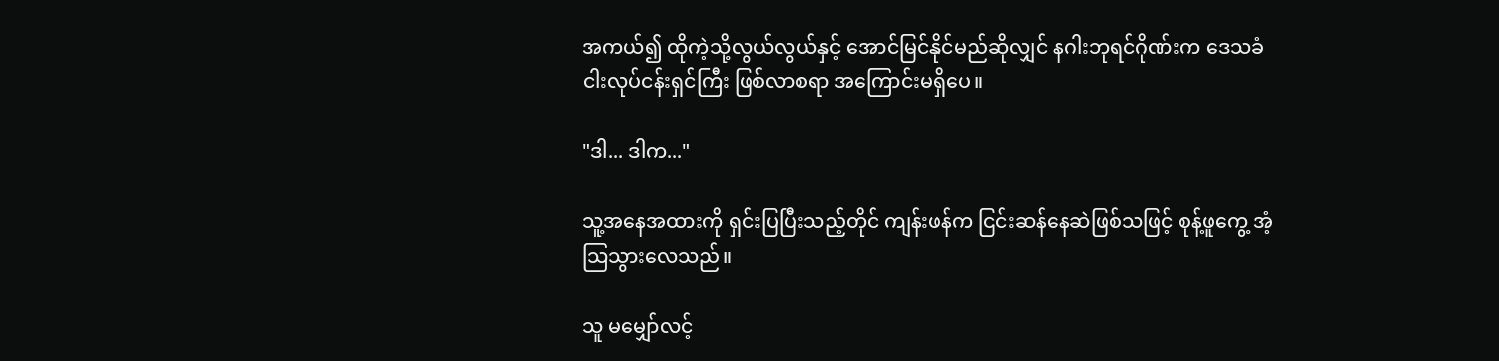အကယ်၍ ထိုကဲ့သို့လွယ်လွယ်နှင့် အောင်မြင်နိုင်မည်ဆိုလျှင် နဂါးဘုရင်ဂိုဏ်းက ဒေသခံ ငါးလုပ်ငန်းရှင်ကြီး ဖြစ်လာစရာ အကြောင်းမရှိပေ။

"ဒါ... ဒါက..."

သူ့အနေအထားကို ရှင်းပြပြီးသည့်တိုင် ကျန်းဖန်က ငြင်းဆန်နေဆဲဖြစ်သဖြင့် စုန့်ဖူကွေ့ အံ့သြသွားလေသည်။

သူ မမျှော်လင့်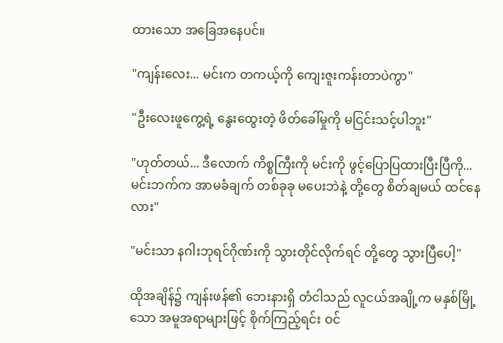ထားသော အခြေအနေပင်။

"ကျန်းလေး... မင်းက တကယ့်ကို ကျေးဇူးကန်းတာပဲကွာ"

"ဦးလေးဖူကွေ့ရဲ့ နွေးထွေးတဲ့ ဖိတ်ခေါ်မှုကို မငြင်းသင့်ပါဘူး"

"ဟုတ်တယ်... ဒီလောက် ကိစ္စကြီးကို မင်းကို ဖွင့်ပြောပြထားပြီးပြီကို... မင်းဘက်က အာမခံချက် တစ်ခုခု မပေးဘဲနဲ့ တို့တွေ စိတ်ချမယ် ထင်နေလား"

"မင်းသာ နဂါးဘုရင်ဂိုဏ်းကို သွားတိုင်လိုက်ရင် တို့တွေ သွားပြီပေါ့"

ထိုအချိန်၌ ကျန်းဖန်၏ ဘေးနားရှိ တံငါသည် လူငယ်အချို့က မနှစ်မြို့သော အမူအရာများဖြင့် စိုက်ကြည့်ရင်း ဝင်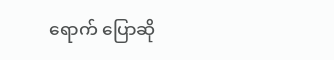ရောက် ပြောဆို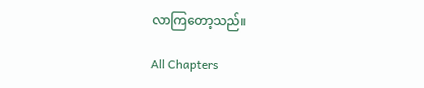လာကြတော့သည်။

All Chapters